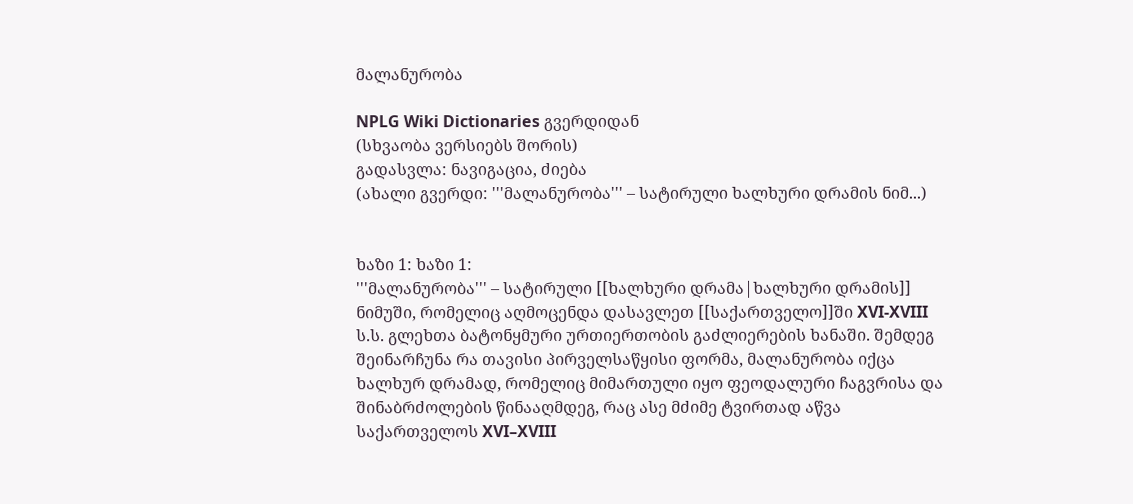მალანურობა

NPLG Wiki Dictionaries გვერდიდან
(სხვაობა ვერსიებს შორის)
გადასვლა: ნავიგაცია, ძიება
(ახალი გვერდი: '''მალანურობა''' – სატირული ხალხური დრამის ნიმ...)


ხაზი 1: ხაზი 1:
'''მალანურობა''' – სატირული [[ხალხური დრამა|ხალხური დრამის]] ნიმუში, რომელიც აღმოცენდა დასავლეთ [[საქართველო]]ში XVI-XVIII ს.ს. გლეხთა ბატონყმური ურთიერთობის გაძლიერების ხანაში. შემდეგ შეინარჩუნა რა თავისი პირველსაწყისი ფორმა, მალანურობა იქცა ხალხურ დრამად, რომელიც მიმართული იყო ფეოდალური ჩაგვრისა და შინაბრძოლების წინააღმდეგ, რაც ასე მძიმე ტვირთად აწვა საქართველოს XVI–XVIII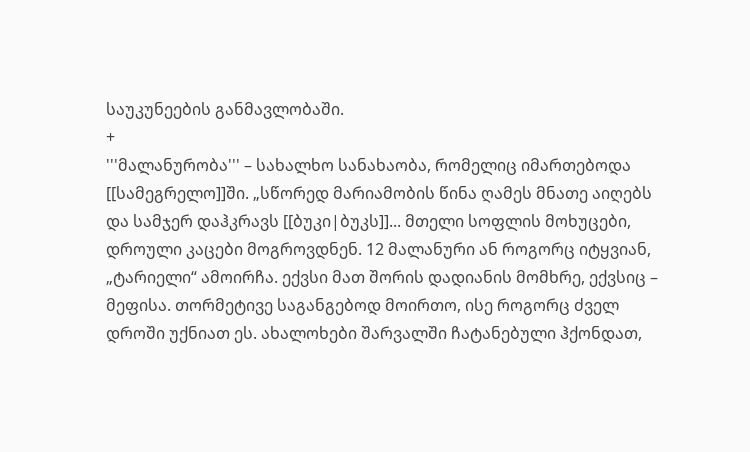საუკუნეების განმავლობაში.
+
'''მალანურობა''' – სახალხო სანახაობა, რომელიც იმართებოდა [[სამეგრელო]]ში. „სწორედ მარიამობის წინა ღამეს მნათე აიღებს და სამჯერ დაჰკრავს [[ბუკი|ბუკს]]... მთელი სოფლის მოხუცები, დროული კაცები მოგროვდნენ. 12 მალანური ან როგორც იტყვიან, „ტარიელი“ ამოირჩა. ექვსი მათ შორის დადიანის მომხრე, ექვსიც – მეფისა. თორმეტივე საგანგებოდ მოირთო, ისე როგორც ძველ დროში უქნიათ ეს. ახალოხები შარვალში ჩატანებული ჰქონდათ,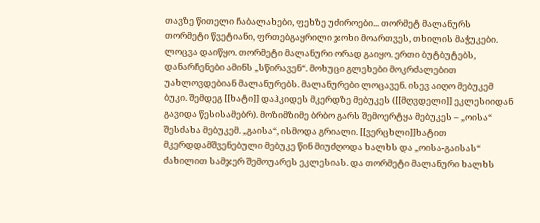თავზე წითელი ჩაბალახები, ფეხზე უძიროები... თორმეტ მალანურს თორმეტი წვეტიანი, ფრთებგაყრილი ჯოხი მოართვეს, თხილის მაჭუკები. ლოცვა დაიწყო. თორმეტი მალანური ორად გაიყო. ერთი ბუტბუტებს, დანარჩენები ამინს „სწირავენ“. მოხუცი გლეხები მოკრძალებით უახლოვდებიან მალანურებს. მალანურები ლოცავენ. ისევ აიღო მებუკემ ბუკი. შემდეგ [[ხატი]] დაჰკიდეს მკერდზე მებუკეს ([[მღვდელი]] ეკლესიიდან გავიდა წესისამებრ). მოზიმზიმე ბრბო გარს შემოერტყა მებუკეს – „ოისა“ შესძახა მებუკემ. „გაისა“, ისმოდა გრიალი. [[ვერცხლი]]ხატით მკერდდამშვენებული მებუკე წინ მიუძღოდა ხალხს და „ოისა-გაისას“ ძახილით სამჯერ შემოუარეს ეკლესიას. და თორმეტი მალანური ხალხს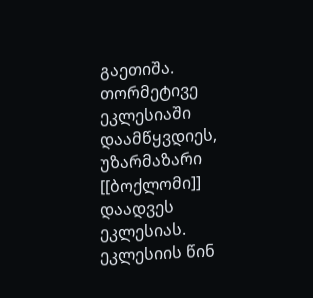გაეთიშა. თორმეტივე ეკლესიაში დაამწყვდიეს, უზარმაზარი [[ბოქლომი]] დაადვეს ეკლესიას. ეკლესიის წინ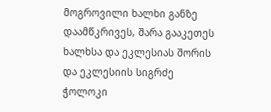მოგროვილი ხალხი განზე დაამწკრივეს, შარა გააკეთეს ხალხსა და ეკლესიას შორის და ეკლესიის სიგრძე ჭოლოკი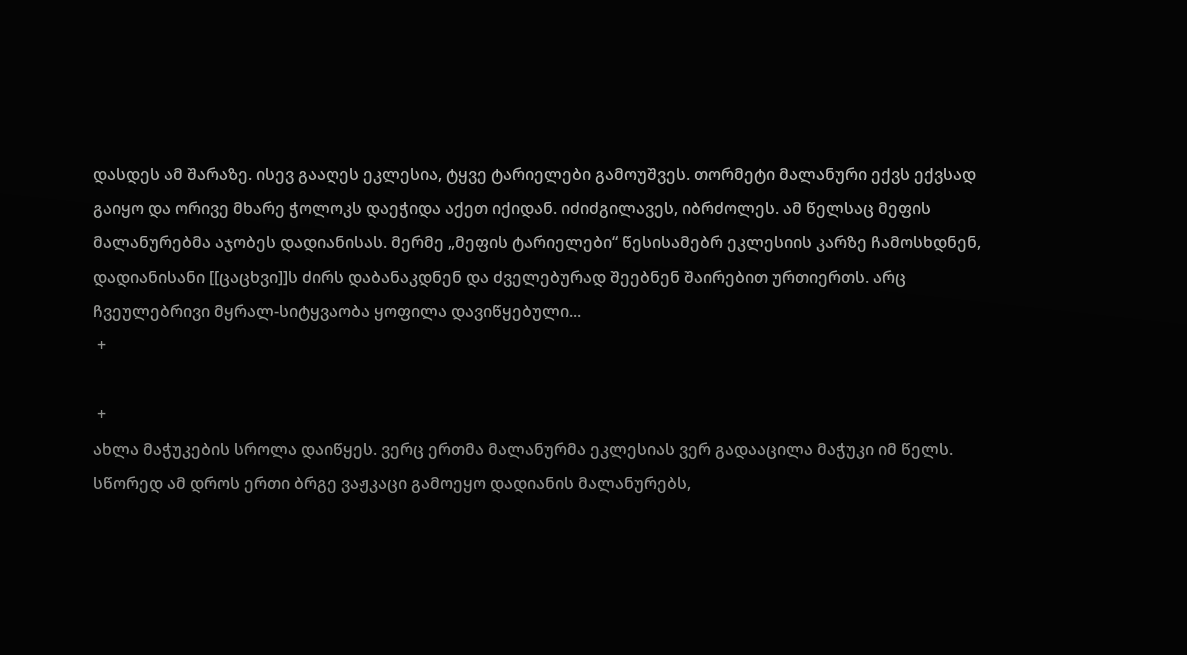დასდეს ამ შარაზე. ისევ გააღეს ეკლესია, ტყვე ტარიელები გამოუშვეს. თორმეტი მალანური ექვს ექვსად გაიყო და ორივე მხარე ჭოლოკს დაეჭიდა აქეთ იქიდან. იძიძგილავეს, იბრძოლეს. ამ წელსაც მეფის მალანურებმა აჯობეს დადიანისას. მერმე „მეფის ტარიელები“ წესისამებრ ეკლესიის კარზე ჩამოსხდნენ, დადიანისანი [[ცაცხვი]]ს ძირს დაბანაკდნენ და ძველებურად შეებნენ შაირებით ურთიერთს. არც ჩვეულებრივი მყრალ-სიტყვაობა ყოფილა დავიწყებული...
 +

 +
ახლა მაჭუკების სროლა დაიწყეს. ვერც ერთმა მალანურმა ეკლესიას ვერ გადააცილა მაჭუკი იმ წელს. სწორედ ამ დროს ერთი ბრგე ვაჟკაცი გამოეყო დადიანის მალანურებს,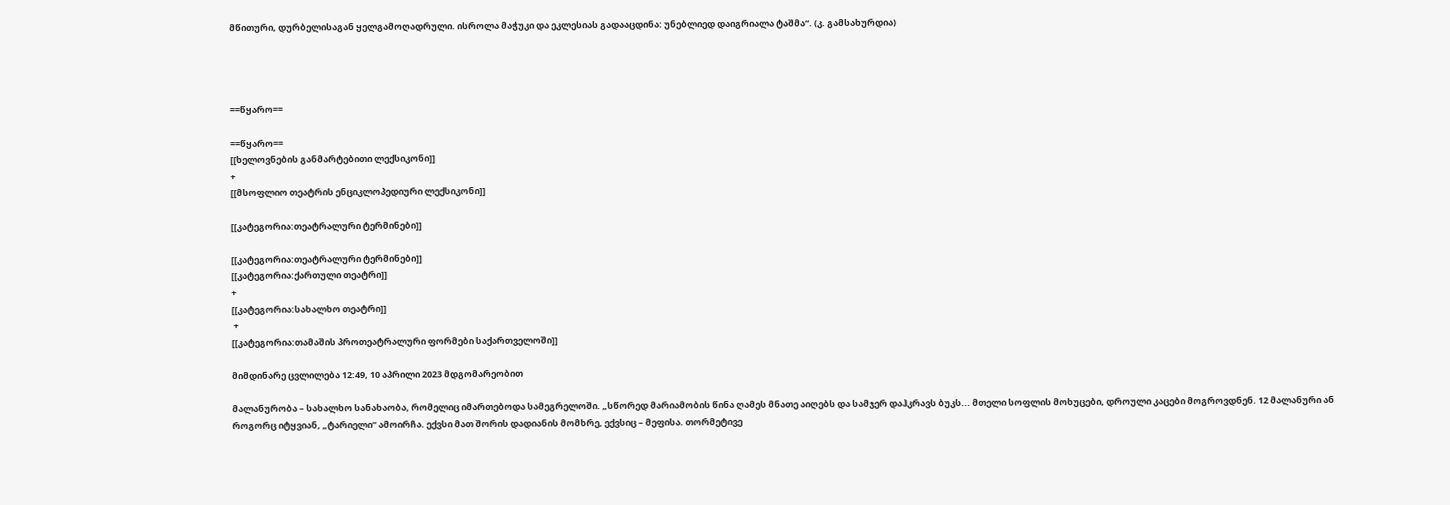მწითური, დურბელისაგან ყელგამოღადრული. ისროლა მაჭუკი და ეკლესიას გადააცდინა: უნებლიედ დაიგრიალა ტაშმა“. (კ. გამსახურდია)




==წყარო==

==წყარო==
[[ხელოვნების განმარტებითი ლექსიკონი]]
+
[[მსოფლიო თეატრის ენციკლოპედიური ლექსიკონი]]

[[კატეგორია:თეატრალური ტერმინები]]

[[კატეგორია:თეატრალური ტერმინები]]
[[კატეგორია:ქართული თეატრი]]
+
[[კატეგორია:სახალხო თეატრი]]
 +
[[კატეგორია:თამაშის პროთეატრალური ფორმები საქართველოში]]

მიმდინარე ცვლილება 12:49, 10 აპრილი 2023 მდგომარეობით

მალანურობა – სახალხო სანახაობა, რომელიც იმართებოდა სამეგრელოში. „სწორედ მარიამობის წინა ღამეს მნათე აიღებს და სამჯერ დაჰკრავს ბუკს... მთელი სოფლის მოხუცები, დროული კაცები მოგროვდნენ. 12 მალანური ან როგორც იტყვიან, „ტარიელი“ ამოირჩა. ექვსი მათ შორის დადიანის მომხრე, ექვსიც – მეფისა. თორმეტივე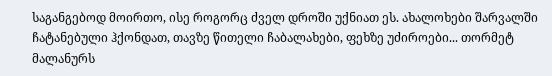საგანგებოდ მოირთო, ისე როგორც ძველ დროში უქნიათ ეს. ახალოხები შარვალში ჩატანებული ჰქონდათ, თავზე წითელი ჩაბალახები, ფეხზე უძიროები... თორმეტ მალანურს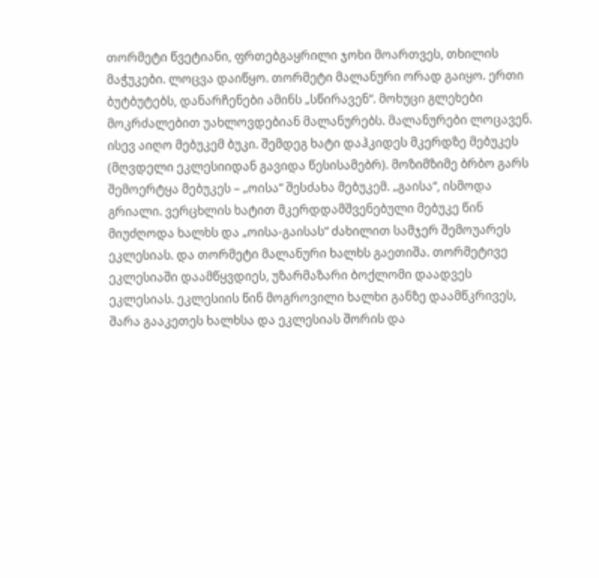თორმეტი წვეტიანი, ფრთებგაყრილი ჯოხი მოართვეს, თხილის მაჭუკები. ლოცვა დაიწყო. თორმეტი მალანური ორად გაიყო. ერთი ბუტბუტებს, დანარჩენები ამინს „სწირავენ“. მოხუცი გლეხები მოკრძალებით უახლოვდებიან მალანურებს. მალანურები ლოცავენ. ისევ აიღო მებუკემ ბუკი. შემდეგ ხატი დაჰკიდეს მკერდზე მებუკეს (მღვდელი ეკლესიიდან გავიდა წესისამებრ). მოზიმზიმე ბრბო გარს შემოერტყა მებუკეს – „ოისა“ შესძახა მებუკემ. „გაისა“, ისმოდა გრიალი. ვერცხლის ხატით მკერდდამშვენებული მებუკე წინ მიუძღოდა ხალხს და „ოისა-გაისას“ ძახილით სამჯერ შემოუარეს ეკლესიას. და თორმეტი მალანური ხალხს გაეთიშა. თორმეტივე ეკლესიაში დაამწყვდიეს, უზარმაზარი ბოქლომი დაადვეს ეკლესიას. ეკლესიის წინ მოგროვილი ხალხი განზე დაამწკრივეს, შარა გააკეთეს ხალხსა და ეკლესიას შორის და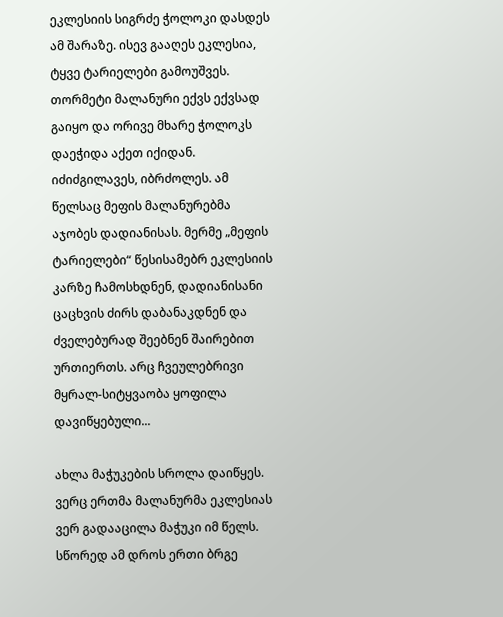ეკლესიის სიგრძე ჭოლოკი დასდეს ამ შარაზე. ისევ გააღეს ეკლესია, ტყვე ტარიელები გამოუშვეს. თორმეტი მალანური ექვს ექვსად გაიყო და ორივე მხარე ჭოლოკს დაეჭიდა აქეთ იქიდან. იძიძგილავეს, იბრძოლეს. ამ წელსაც მეფის მალანურებმა აჯობეს დადიანისას. მერმე „მეფის ტარიელები“ წესისამებრ ეკლესიის კარზე ჩამოსხდნენ, დადიანისანი ცაცხვის ძირს დაბანაკდნენ და ძველებურად შეებნენ შაირებით ურთიერთს. არც ჩვეულებრივი მყრალ-სიტყვაობა ყოფილა დავიწყებული...

ახლა მაჭუკების სროლა დაიწყეს. ვერც ერთმა მალანურმა ეკლესიას ვერ გადააცილა მაჭუკი იმ წელს. სწორედ ამ დროს ერთი ბრგე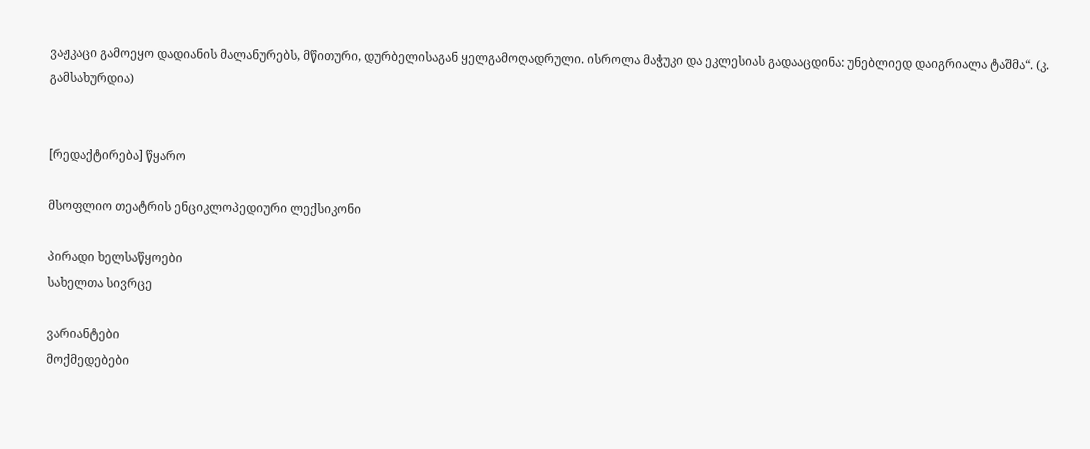ვაჟკაცი გამოეყო დადიანის მალანურებს, მწითური, დურბელისაგან ყელგამოღადრული. ისროლა მაჭუკი და ეკლესიას გადააცდინა: უნებლიედ დაიგრიალა ტაშმა“. (კ. გამსახურდია)


[რედაქტირება] წყარო

მსოფლიო თეატრის ენციკლოპედიური ლექსიკონი

პირადი ხელსაწყოები
სახელთა სივრცე

ვარიანტები
მოქმედებები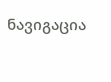ნავიგაცია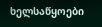ხელსაწყოები